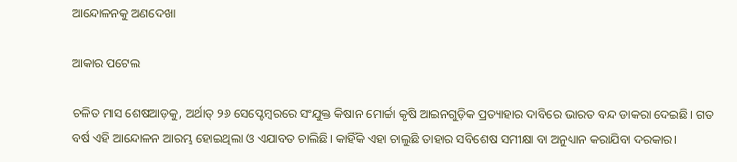ଆନ୍ଦୋଳନକୁ ଅଣଦେଖା

ଆକାର ପଟେଲ

ଚଳିତ ମାସ ଶେଷଆଡ଼କୁ, ଅର୍ଥାତ୍‌ ୨୬ ସେପ୍ଟେମ୍ବରରେ ସଂଯୁକ୍ତ କିଷାନ ମୋର୍ଚ୍ଚା କୃଷି ଆଇନଗୁଡ଼ିକ ପ୍ରତ୍ୟାହାର ଦାବିରେ ଭାରତ ବନ୍ଦ ଡାକରା ଦେଇଛି। ଗତ ବର୍ଷ ଏହି ଆନ୍ଦୋଳନ ଆରମ୍ଭ ହୋଇଥିଲା ଓ ଏଯାବତ ଚାଲିଛି। କାହିଁକି ଏହା ଚାଲୁଛି ତାହାର ସବିଶେଷ ସମୀକ୍ଷା ବା ଅନୁଧ୍ୟାନ କରାଯିବା ଦରକାର।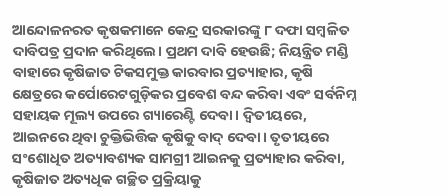ଆନ୍ଦୋଳନରତ କୃଷକମାନେ କେନ୍ଦ୍ର ସରକାରଙ୍କୁ ୮ ଦଫା ସମ୍ବଳିତ ଦାବିପତ୍ର ପ୍ରଦାନ କରିଥିଲେ। ପ୍ରଥମ ଦାବି ହେଉଛି; ନିୟନ୍ତ୍ରିତ ମଣ୍ଡି ବାହାରେ କୃଷିଜାତ ଟିକସମୁକ୍ତ କାରବାର ପ୍ରତ୍ୟାହାର, କୃଷି କ୍ଷେତ୍ରରେ କର୍ପୋରେଟଗୁଡ଼ିକର ପ୍ରବେଶ ବନ୍ଦ କରିବା ଏବଂ ସର୍ବନିମ୍ନ ସହାୟକ ମୂଲ୍ୟ ଉପରେ ଗ୍ୟାରେଣ୍ଟି ଦେବା। ଦ୍ୱିତୀୟରେ, ଆଇନରେ ଥିବା ଚୁକ୍ତିଭିତ୍ତିକ କୃଷିକୁ ବାଦ୍‌ ଦେବା। ତୃତୀୟରେ ସଂଶୋଧିତ ଅତ୍ୟାବଶ୍ୟକ ସାମଗ୍ରୀ ଆଇନକୁ ପ୍ରତ୍ୟାହାର କରିବା, କୃଷିଜାତ ଅତ୍ୟଧିକ ଗଚ୍ଛିତ ପ୍ରକ୍ରିୟାକୁ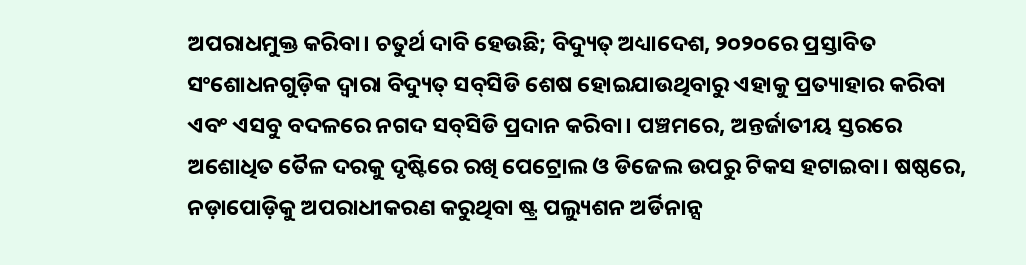ଅପରାଧମୁକ୍ତ କରିବା। ଚତୁର୍ଥ ଦାବି ହେଉଛି; ବିଦ୍ୟୁତ୍‌ ଅଧ୍ୟାଦେଶ, ୨୦୨୦ରେ ପ୍ରସ୍ତାବିତ ସଂଶୋଧନଗୁଡ଼ିକ ଦ୍ୱାରା ବିଦ୍ୟୁତ୍‌ ସବ୍‌ସିଡି ଶେଷ ହୋଇଯାଉଥିବାରୁ ଏହାକୁ ପ୍ରତ୍ୟାହାର କରିବା ଏବଂ ଏସବୁ ବଦଳରେ ନଗଦ ସବ୍‌ସିଡି ପ୍ରଦାନ କରିବା। ପଞ୍ଚମରେ, ଅନ୍ତର୍ଜାତୀୟ ସ୍ତରରେ ଅଶୋଧିତ ତୈଳ ଦରକୁ ଦୃଷ୍ଟିରେ ରଖି ପେଟ୍ରୋଲ ଓ ଡିଜେଲ ଉପରୁ ଟିକସ ହଟାଇବା। ଷଷ୍ଠରେ, ନଡ଼ାପୋଡ଼ିକୁ ଅପରାଧୀକରଣ କରୁଥିବା ଷ୍ଟ୍ର ପଲ୍ୟୁଶନ ଅର୍ଡିନାନ୍ସ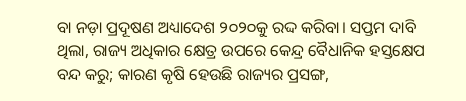ବା ନଡ଼ା ପ୍ରଦୂଷଣ ଅଧ୍ୟାଦେଶ ୨୦୨୦କୁ ରଦ୍ଦ କରିବା। ସପ୍ତମ ଦାବି ଥିଲା, ରାଜ୍ୟ ଅଧିକାର କ୍ଷେତ୍ର ଉପରେ କେନ୍ଦ୍ର ବୈଧାନିକ ହସ୍ତକ୍ଷେପ ବନ୍ଦ କରୁ; କାରଣ କୃଷି ହେଉଛି ରାଜ୍ୟର ପ୍ରସଙ୍ଗ,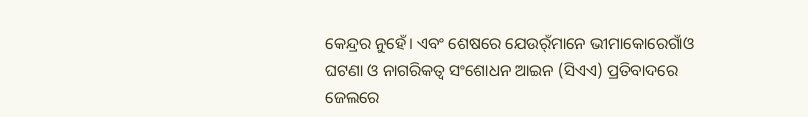କେନ୍ଦ୍ରର ନୁହେଁ। ଏବଂ ଶେଷରେ ଯେଉର୍ଁମାନେ ଭୀମାକୋରେଗାଁଓ ଘଟଣା ଓ ନାଗରିକତ୍ୱ ସଂଶୋଧନ ଆଇନ (ସିଏଏ) ପ୍ରତିବାଦରେ ଜେଲରେ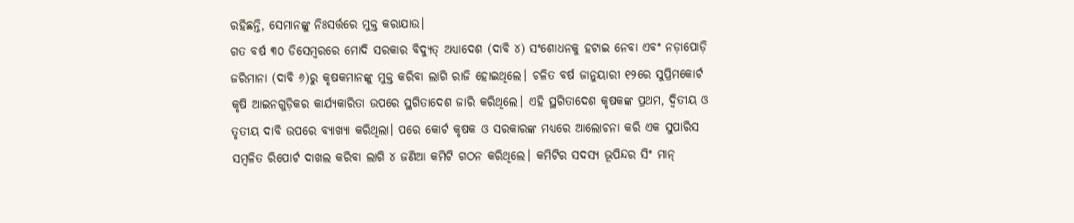ରହିଛନ୍ତି, ସେମାନଙ୍କୁ ନିଃସର୍ତ୍ତରେ ମୁକ୍ତ କରାଯାଉ।
ଗତ ବର୍ଷ ୩୦ ଡିସେମ୍ବରରେ ମୋଦି ସରକାର ବିଦ୍ୟୁତ୍‌ ଅଧ୍ୟାଦେଶ (ଦାବି ୪) ସଂଶୋଧନକୁ ହଟାଇ ନେବା ଏବଂ ନଡ଼ାପୋଡ଼ି ଜରିମାନା (ଦାବି ୬)ରୁ କୃଷକମାନଙ୍କୁ ମୁକ୍ତ କରିବା ଲାଗି ରାଜି ହୋଇଥିଲେ। ଚଳିତ ବର୍ଷ ଜାନୁୟାରୀ ୧୨ରେ ସୁପ୍ରିମକୋର୍ଟ କୃଷି ଆଇନଗୁଡ଼ିକର କାର୍ଯ୍ୟକାରିତା ଉପରେ ସ୍ଥଗିତାଦେଶ ଜାରି କରିଥିଲେ। ଏହି ସ୍ଥଗିତାଦେଶ କୃଷକଙ୍କ ପ୍ରଥମ, ଦ୍ୱିତୀୟ ଓ ତୃତୀୟ ଦାବି ଉପରେ ବ୍ୟାଖ୍ୟା କରିଥିଲା। ପରେ କୋର୍ଟ କୃଷକ ଓ ସରକାରଙ୍କ ମଧ୍ୟରେ ଆଲୋଚନା କରି ଏକ ସୁପାରିସ ସମ୍ବଳିତ ରିପୋର୍ଟ ଦାଖଲ କରିବା ଲାଗି ୪ ଜଣିଆ କମିଟି ଗଠନ କରିଥିଲେ। କମିଟିର ସଦସ୍ୟ ଭୂପିନ୍ଦର ସିଂ ମାନ୍‌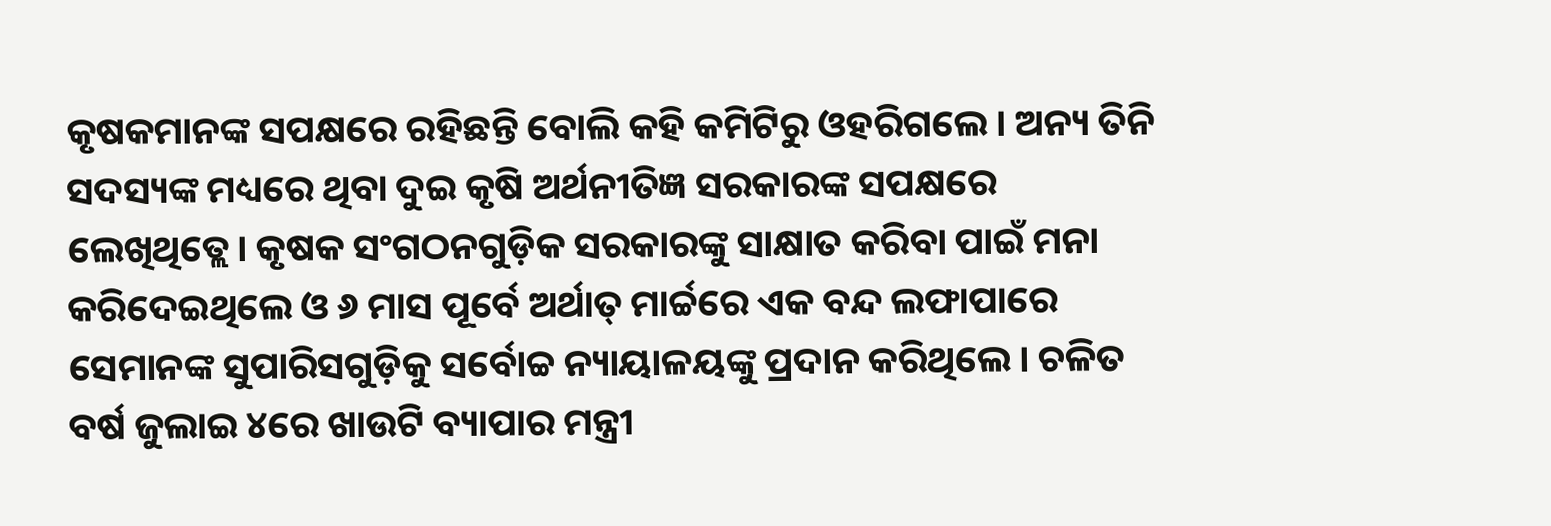କୃଷକମାନଙ୍କ ସପକ୍ଷରେ ରହିଛନ୍ତି ବୋଲି କହି କମିଟିରୁ ଓହରିଗଲେ। ଅନ୍ୟ ତିନି ସଦସ୍ୟଙ୍କ ମଧ୍ୟରେ ଥିବା ଦୁଇ କୃଷି ଅର୍ଥନୀତିଜ୍ଞ ସରକାରଙ୍କ ସପକ୍ଷରେ ଲେଖିଥିତ୍ଲେ। କୃଷକ ସଂଗଠନଗୁଡ଼ିକ ସରକାରଙ୍କୁ ସାକ୍ଷାତ କରିବା ପାଇଁ ମନା କରିଦେଇଥିଲେ ଓ ୬ ମାସ ପୂର୍ବେ ଅର୍ଥାତ୍‌ ମାର୍ଚ୍ଚରେ ଏକ ବନ୍ଦ ଲଫାପାରେ ସେମାନଙ୍କ ସୁପାରିସଗୁଡ଼ିକୁ ସର୍ବୋଚ୍ଚ ନ୍ୟାୟାଳୟଙ୍କୁ ପ୍ରଦାନ କରିଥିଲେ। ଚଳିତ ବର୍ଷ ଜୁଲାଇ ୪ରେ ଖାଉଟି ବ୍ୟାପାର ମନ୍ତ୍ରୀ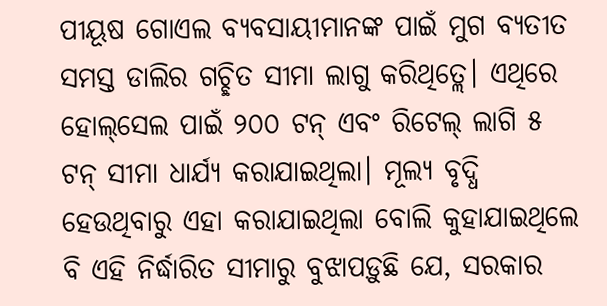ପୀୟୂଷ ଗୋଏଲ ବ୍ୟବସାୟୀମାନଙ୍କ ପାଇଁ ମୁଗ ବ୍ୟତୀତ ସମସ୍ତ ଡାଲିର ଗଚ୍ଛିତ ସୀମା ଲାଗୁ କରିଥିତ୍ଲେ। ଏଥିରେ ହୋଲ୍‌ସେଲ ପାଇଁ ୨୦୦ ଟନ୍‌ ଏବଂ ରିଟେଲ୍‌ ଲାଗି ୫ ଟନ୍‌ ସୀମା ଧାର୍ଯ୍ୟ କରାଯାଇଥିଲା। ମୂଲ୍ୟ ବୃଦ୍ଧି ହେଉଥିବାରୁ ଏହା କରାଯାଇଥିଲା ବୋଲି କୁହାଯାଇଥିଲେ ବି ଏହି ନିର୍ଦ୍ଧାରିତ ସୀମାରୁ ବୁଝାପଡ଼ୁଛି ଯେ, ସରକାର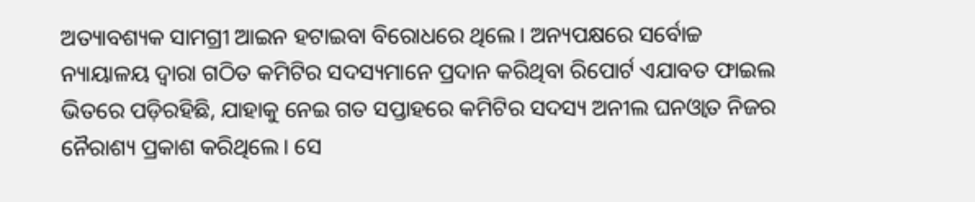ଅତ୍ୟାବଶ୍ୟକ ସାମଗ୍ରୀ ଆଇନ ହଟାଇବା ବିରୋଧରେ ଥିଲେ। ଅନ୍ୟପକ୍ଷରେ ସର୍ବୋଚ୍ଚ ନ୍ୟାୟାଳୟ ଦ୍ୱାରା ଗଠିତ କମିଟିର ସଦସ୍ୟମାନେ ପ୍ରଦାନ କରିଥିବା ରିପୋର୍ଟ ଏଯାବତ ଫାଇଲ ଭିତରେ ପଡ଼ିରହିଛି, ଯାହାକୁ ନେଇ ଗତ ସପ୍ତାହରେ କମିଟିର ସଦସ୍ୟ ଅନୀଲ ଘନଓ୍ବାତ ନିଜର ନୈରାଶ୍ୟ ପ୍ରକାଶ କରିଥିଲେ। ସେ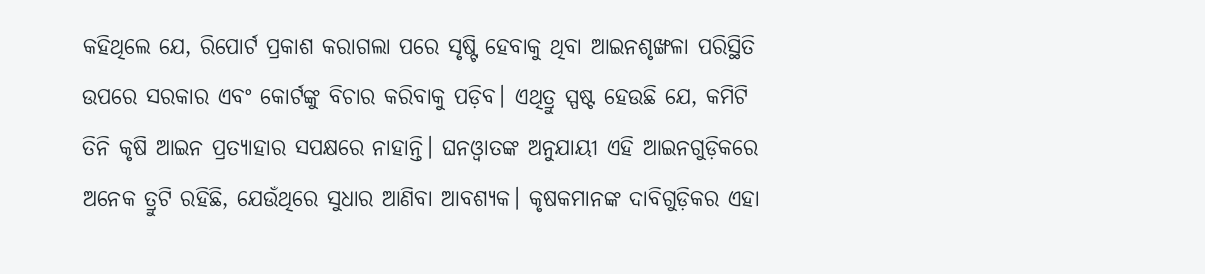କହିଥିଲେ ଯେ, ରିପୋର୍ଟ ପ୍ରକାଶ କରାଗଲା ପରେ ସୃଷ୍ଟି ହେବାକୁ ଥିବା ଆଇନଶୃଙ୍ଖଳା ପରିସ୍ଥିତି ଉପରେ ସରକାର ଏବଂ କୋର୍ଟଙ୍କୁ ବିଚାର କରିବାକୁ ପଡ଼ିବ। ଏଥିତ୍ରୁ ସ୍ପଷ୍ଟ ହେଉଛି ଯେ, କମିଟି ତିନି କୃଷି ଆଇନ ପ୍ରତ୍ୟାହାର ସପକ୍ଷରେ ନାହାନ୍ତି। ଘନଓ୍ବାତଙ୍କ ଅନୁଯାୟୀ ଏହି ଆଇନଗୁଡ଼ିକରେ ଅନେକ ତ୍ରୁଟି ରହିଛି, ଯେଉଁଥିରେ ସୁଧାର ଆଣିବା ଆବଶ୍ୟକ। କୃଷକମାନଙ୍କ ଦାବିଗୁଡ଼ିକର ଏହା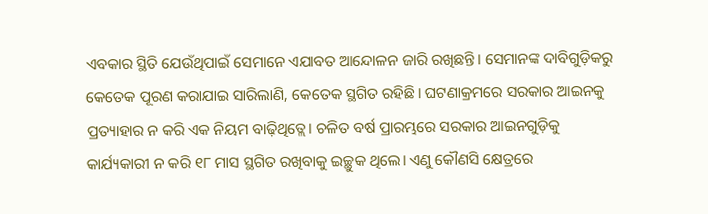ଏବକାର ସ୍ଥିତି ଯେଉଁଥିପାଇଁ ସେମାନେ ଏଯାବତ ଆନ୍ଦୋଳନ ଜାରି ରଖିଛନ୍ତି। ସେମାନଙ୍କ ଦାବିଗୁଡ଼ିକରୁ କେତେକ ପୂରଣ କରାଯାଇ ସାରିଲାଣି, କେତେକ ସ୍ଥଗିତ ରହିଛି। ଘଟଣାକ୍ରମରେ ସରକାର ଆଇନକୁ ପ୍ରତ୍ୟାହାର ନ କରି ଏକ ନିୟମ ବାଢ଼ିଥିତ୍ଲେ। ଚଳିତ ବର୍ଷ ପ୍ରାରମ୍ଭରେ ସରକାର ଆଇନଗୁଡ଼ିକୁ କାର୍ଯ୍ୟକାରୀ ନ କରି ୧୮ ମାସ ସ୍ଥଗିତ ରଖିବାକୁ ଇଚ୍ଛୁକ ଥିଲେ। ଏଣୁ କୌଣସି କ୍ଷେତ୍ରରେ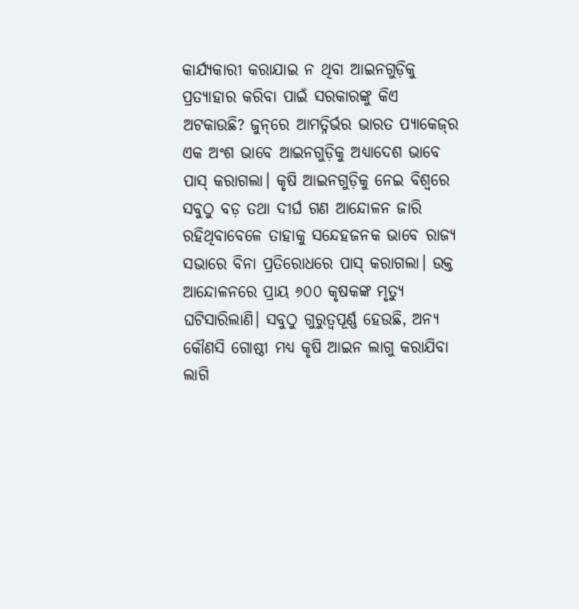କାର୍ଯ୍ୟକାରୀ କରାଯାଇ ନ ଥିବା ଆଇନଗୁଡ଼ିକୁ ପ୍ରତ୍ୟାହାର କରିବା ପାଇଁ ସରକାରଙ୍କୁ କିଏ ଅଟକାଉଛି? ଜୁନ୍‌ରେ ଆମତ୍ନିର୍ଭର ଭାରତ ପ୍ୟାକେଜ୍‌ର ଏକ ଅଂଶ ଭାବେ ଆଇନଗୁଡ଼ିକୁ ଅଧ୍ୟାଦେଶ ଭାବେ ପାସ୍‌ କରାଗଲା। କୃଷି ଆଇନଗୁଡ଼ିକୁ ନେଇ ବିଶ୍ୱରେ ସବୁଠୁ ବଡ଼ ତଥା ଦୀର୍ଘ ଗଣ ଆନ୍ଦୋଳନ ଜାରି ରହିଥିବାବେଳେ ତାହାକୁ ସନ୍ଦେହଜନକ ଭାବେ ରାଜ୍ୟ ସଭାରେ ବିନା ପ୍ରତିରୋଧରେ ପାସ୍‌ କରାଗଲା। ଉକ୍ତ ଆନ୍ଦୋଳନରେ ପ୍ରାୟ ୬୦୦ କୃଷକଙ୍କ ମୃତ୍ୟୁ ଘଟିସାରିଲାଣି। ସବୁଠୁ ଗୁରୁତ୍ୱପୂର୍ଣ୍ଣ ହେଉଛି, ଅନ୍ୟ କୌଣସି ଗୋଷ୍ଠୀ ମଧ୍ୟ କୃଷି ଆଇନ ଲାଗୁ କରାଯିବା ଲାଗି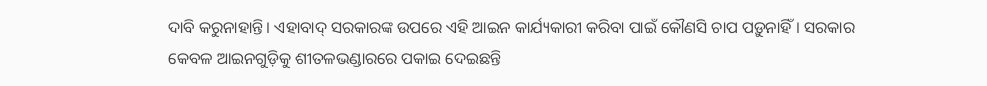ଦାବି କରୁନାହାନ୍ତି। ଏହାବାଦ୍‌ ସରକାରଙ୍କ ଉପରେ ଏହି ଆଇନ କାର୍ଯ୍ୟକାରୀ କରିବା ପାଇଁ କୌଣସି ଚାପ ପଡ଼ୁନାହିଁ। ସରକାର କେବଳ ଆଇନଗୁଡ଼ିକୁ ଶୀତଳଭଣ୍ଡାରରେ ପକାଇ ଦେଇଛନ୍ତି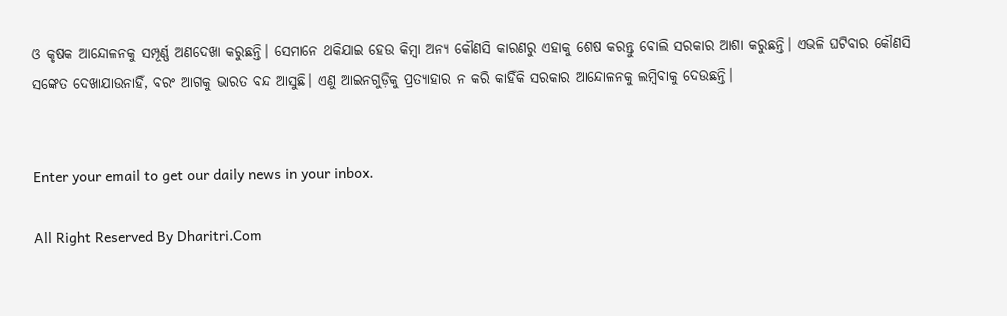ଓ କୃଷକ ଆନ୍ଦୋଳନକୁ ସମ୍ପୂର୍ଣ୍ଣ ଅଣଦେଖା କରୁଛନ୍ତି। ସେମାନେ ଥକିଯାଇ ହେଉ କିମ୍ବା ଅନ୍ୟ କୌଣସି କାରଣରୁ ଏହାକୁ ଶେଷ କରନ୍ତୁ ବୋଲି ସରକାର ଆଶା କରୁଛନ୍ତି। ଏଭଳି ଘଟିବାର କୌଣସି ସଙ୍କେତ ଦେଖାଯାଉନାହିଁ, ବରଂ ଆଗକୁ ଭାରତ ବନ୍ଦ ଆସୁଛି। ଏଣୁ ଆଇନଗୁଡ଼ିକୁ ପ୍ରତ୍ୟାହାର ନ କରି କାହିଁକି ସରକାର ଆନ୍ଦୋଳନକୁ ଲମ୍ବିବାକୁ ଦେଉଛନ୍ତି।


Enter your email to get our daily news in your inbox.

All Right Reserved By Dharitri.Com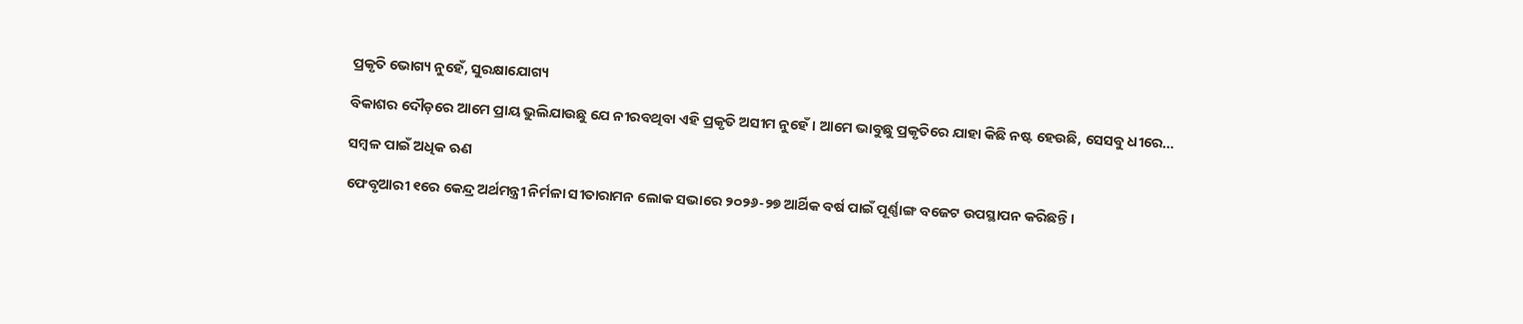ପ୍ରକୃତି ଭୋଗ୍ୟ ନୁହେଁ, ସୁରକ୍ଷାଯୋଗ୍ୟ

ବିକାଶର ଦୌଡ଼ରେ ଆମେ ପ୍ରାୟ ଭୁଲିଯାଉଛୁ ଯେ ନୀରବଥିବା ଏହି ପ୍ରକୃତି ଅସୀମ ନୁହେଁ। ଆମେ ଭାବୁଛୁ ପ୍ରକୃତିରେ ଯାହା କିଛି ନଷ୍ଟ ହେଉଛି, ସେସବୁ ଧୀରେ…

ସମ୍ବଳ ପାଇଁ ଅଧିକ ଋଣ

ଫେବୃଆରୀ ୧ରେ କେନ୍ଦ୍ର ଅର୍ଥମନ୍ତ୍ରୀ ନିର୍ମଳା ସୀତାରାମନ ଲୋକ ସଭାରେ ୨୦୨୬-୨୭ ଆର୍ଥିକ ବର୍ଷ ପାଇଁ ପୂର୍ଣ୍ଣାଙ୍ଗ ବଜେଟ ଉପସ୍ଥାପନ କରିଛନ୍ତି।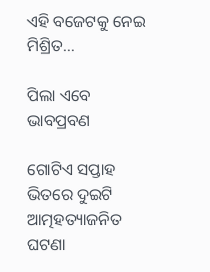ଏହି ବଜେଟକୁ ନେଇ ମିଶ୍ରିତ…

ପିଲା ଏବେ ଭାବପ୍ରବଣ

ଗୋଟିଏ ସପ୍ତାହ ଭିତରେ ଦୁଇଟି ଆତ୍ମହତ୍ୟାଜନିତ ଘଟଣା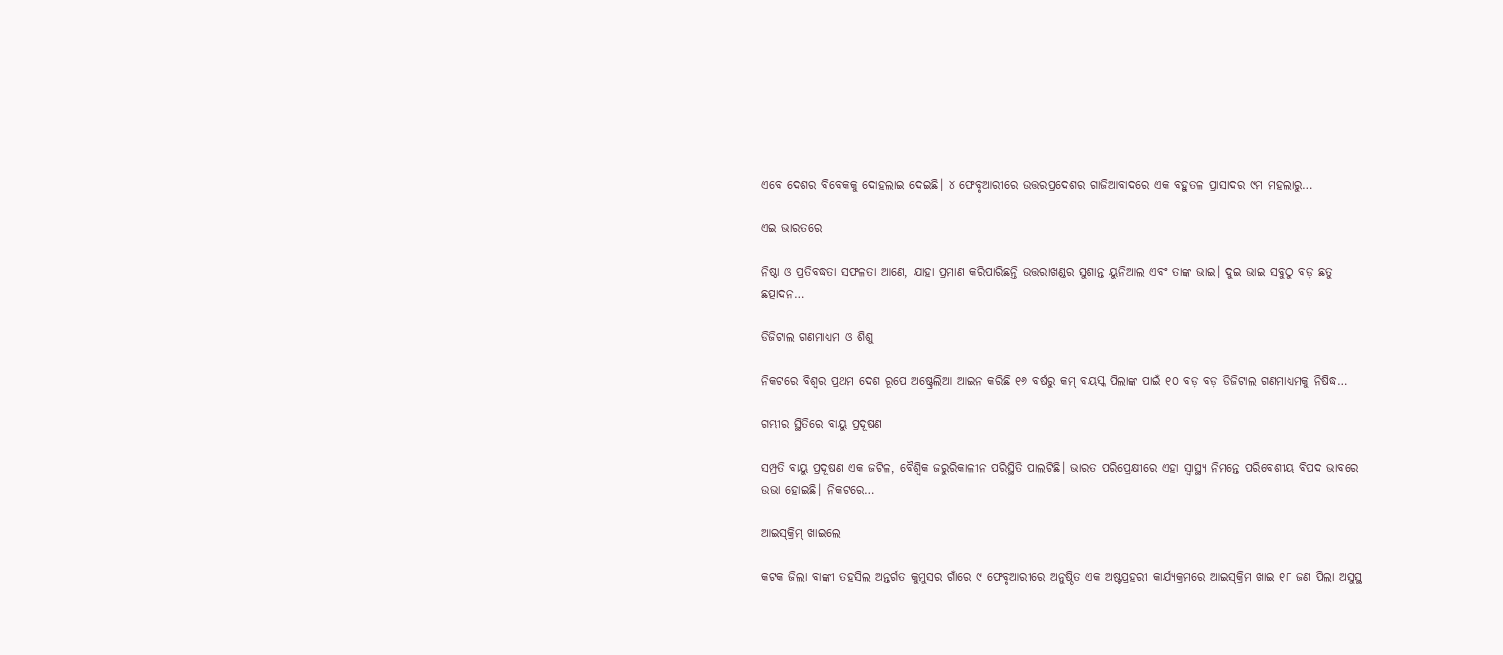ଏବେ ଦେଶର ବିବେକକୁ ଦୋହଲାଇ ଦେଇଛି। ୪ ଫେବୃଆରୀରେ ଉତ୍ତରପ୍ରଦେଶର ଗାଜିଆବାଦରେ ଏକ ବହୁତଳ ପ୍ରାସାଦର ୯ମ ମହଲାରୁ…

ଏଇ ଭାରତରେ

ନିଷ୍ଠା ଓ ପ୍ରତିବଦ୍ଧତା ସଫଳତା ଆଣେ, ଯାହା ପ୍ରମାଣ କରିପାରିଛନ୍ତି ଉତ୍ତରାଖଣ୍ଡର ସୁଶାନ୍ତ ୟୁନିଆଲ ଏବଂ ତାଙ୍କ ଭାଇ। ଦୁଇ ଭାଇ ସବୁଠୁ ବଡ଼ ଛତୁ ଛତ୍ପାଦନ…

ଡିଜିଟାଲ ଗଣମାଧ୍ୟମ ଓ ଶିଶୁ

ନିକଟରେ ବିଶ୍ୱର ପ୍ରଥମ ଦେଶ ରୂପେ ଅଷ୍ଟ୍ରେଲିଆ ଆଇନ କରିଛି ୧୬ ବର୍ଷରୁ କମ୍‌ ବୟସ୍କ ପିଲାଙ୍କ ପାଇଁ ୧୦ ବଡ଼ ବଡ଼ ଡିଜିଟାଲ ଗଣମାଧ୍ୟମକୁ ନିଷିଦ୍ଧ…

ଗମ୍ଭୀର ସ୍ଥିତିରେ ବାୟୁ ପ୍ରଦୂଷଣ

ସମ୍ପ୍ରତି ବାୟୁ ପ୍ରଦୂଷଣ ଏକ ଜଟିଳ, ବୈଶ୍ୱିକ ଜରୁରିକାଳୀନ ପରିସ୍ଥିତି ପାଲଟିଛି। ଭାରତ ପରିପ୍ରେକ୍ଷୀରେ ଏହା ସ୍ବାସ୍ଥ୍ୟ ନିମନ୍ତେ ପରିବେଶୀୟ ବିପଦ ଭାବରେ ଉଭା ହୋଇଛି। ନିକଟରେ…

ଆଇସ୍‌କ୍ରିମ୍‌ ଖାଇଲେ

କଟକ ଜିଲା ବାଙ୍କୀ ତହସିଲ ଅନ୍ତର୍ଗତ କୁମୁସର ଗାଁରେ ୯ ଫେବୃଆରୀରେ ଅନୁଷ୍ଠିତ ଏକ ଅଷ୍ଟପ୍ରହରୀ କାର୍ଯ୍ୟକ୍ରମରେ ଆଇସ୍‌କ୍ରିମ ଖାଇ ୧୮ ଜଣ ପିଲା ଅସୁସ୍ଥ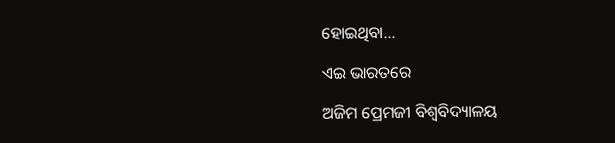ହୋଇଥିବା…

ଏଇ ଭାରତରେ

ଅଜିମ ପ୍ରେମଜୀ ବିଶ୍ୱବିଦ୍ୟାଳୟ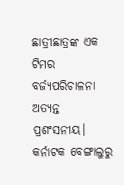ଛାତ୍ରୀଛାତ୍ରଙ୍କ ଏକ ଟିମର ବର୍ଜ୍ୟପରିଚାଳନା ଅତ୍ୟନ୍ତ ପ୍ରଶଂସନୀୟ। କର୍ନାଟକ ବେଙ୍ଗାଲୁରୁ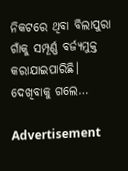ନିକଟରେ ଥିବା ବିଲାପୁରା ଗାଁକୁ ସମ୍ପୂର୍ଣ୍ଣ ବର୍ଜ୍ୟମୁକ୍ତ କରାଯାଇପାରିଛି। ଦେଖିବାକୁ ଗଲେ…

Advertisement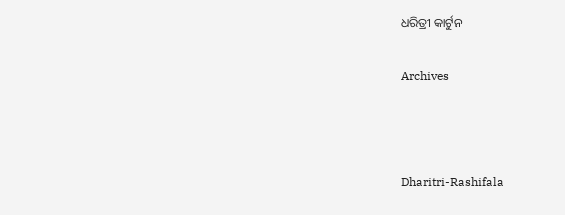ଧରିତ୍ରୀ କାର୍ଟୁନ

Archives



Dharitri-Rashifala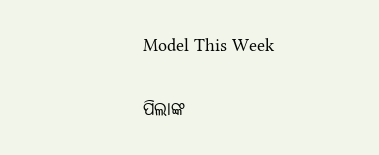Model This Week

ପିଲାଙ୍କ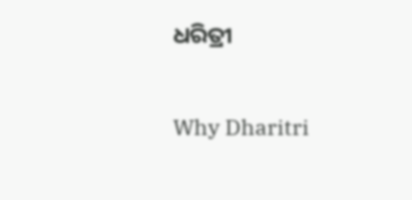ଧରିତ୍ରୀ

Why Dharitri